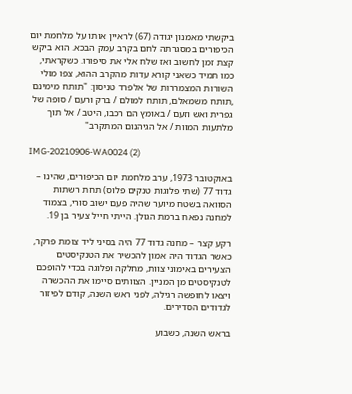ביקשתי מאמנון יגודה (67) לראיין אותו על מלחמת יום הכיפורים במסגרתה לחם בקרב עמק הבכא. הוא ביקש קצת זמן לחשוב ואז שלח אלי את סיפורו. כשקראתי, כמו תמיד כשאני קורא עדות מהקרב ההוא, צפו מולי השורות המצמררות של אלפרד טניסון: "תותח מימינם ,תותח משמאלם, תותח למולם / ברק ורעם / סופה של גפרית ואש וזעם / באומץ הם רכבו, היטב / אל תוך מלתעות המוות / אל הגיהנום המתקרב"

IMG-20210906-WA0024 (2)

באוקטובר 1973, ערב מלחמת יום הכיפורים, שהינו – גדוד 77 (שתי פלוגות טנקים פלוס) תחת רשתות הסוואה בשטח מיוער שהיה פעם ישוב סורי, בצמוד למחנה נפאח ברמת הגולן. הייתי חייל צעיר בן 19.

רקע קצר – מחנה גדוד 77 היה בסיני ליד צומת פרקר, כאשר הגדוד היה אמון להכשיר את הטנקיסטים הצעירים באימוני צוות, מחלקה ופלוגה בכדי להופכם לטנקיסטים מן המניין. הצוותים סיימו את ההכשרה ויצאו לחופשה רגילה, לפני ראש השנה, קודם לפיזור לגדודים הסדירים.

בראש השנה, כשבוע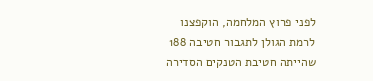לפני פרוץ המלחמה, הוקפצנו לרמת הגולן לתגבור חטיבה 188 שהייתה חטיבת הטנקים הסדירה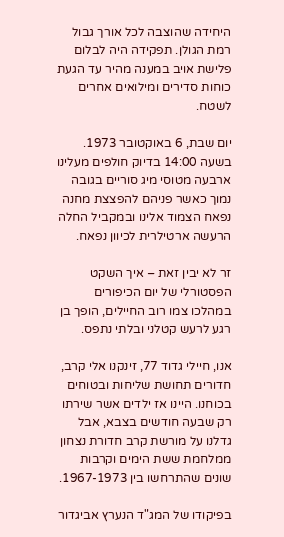היחידה שהוצבה לכל אורך גבול רמת הגולן. תפקידה היה לבלום פלישת אויב במענה מהיר עד הגעת כוחות סדירים ומילואים אחרים לשטח.

יום שבת, 6 באוקטובר 1973. בשעה 14:00 בדיוק חולפים מעלינו ארבעה מטוסי מיג סוריים בגובה נמוך כאשר פניהם להפצצת מחנה נפאח הצמוד אלינו ובמקביל החלה הרעשה ארטילרית לכיוון נפאח.

זר לא יבין זאת – איך השקט הפסטורלי של יום הכיפורים במהלכו צמו רוב החיילים, הופך בן רגע לרעש קטלני ובלתי נתפס.

אנו, חיילי גדוד 77, זינקנו אלי קרב, חדורים תחושת שליחות ובטוחים בכוחנו. היינו אז ילדים אשר שירתו רק שבעה חודשים בצבא, אבל גדלנו על מורשת קרב חדורת נצחון ממלחמת ששת הימים וקרבות שונים שהתרחשו בין 1967-1973.

בפיקודו של המג"ד הנערץ אביגדור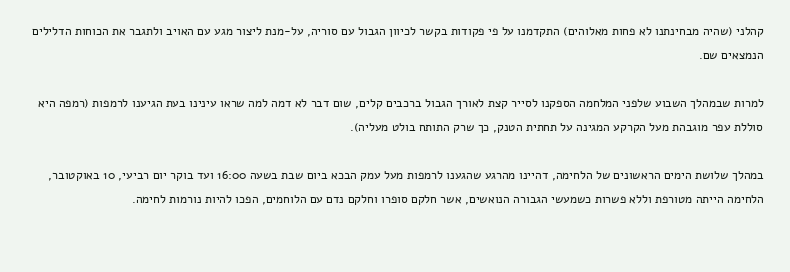קהלני (שהיה מבחינתנו לא פחות מאלוהים) התקדמנו על פי פקודות בקשר לכיוון הגבול עם סוריה, על-מנת ליצור מגע עם האויב ולתגבר את הכוחות הדלילים הנמצאים שם.

למרות שבמהלך השבוע שלפני המלחמה הספקנו לסייר קצת לאורך הגבול ברכבים קלים, שום דבר לא דמה למה שראו עינינו בעת הגיענו לרמפות (רמפה היא סוללת עפר מוגבהת מעל הקרקע המגינה על תחתית הטנק, כך שרק התותח בולט מעליה).

במהלך שלושת הימים הראשונים של הלחימה, דהיינו מהרגע שהגענו לרמפות מעל עמק הבכא ביום שבת בשעה 16:00 ועד בוקר יום רביעי, 10 באוקטובר, הלחימה הייתה מטורפת וללא פשרות כשמעשי הגבורה הנואשים, אשר חלקם סופרו וחלקם נדם עם הלוחמים, הפכו להיות נורמות לחימה.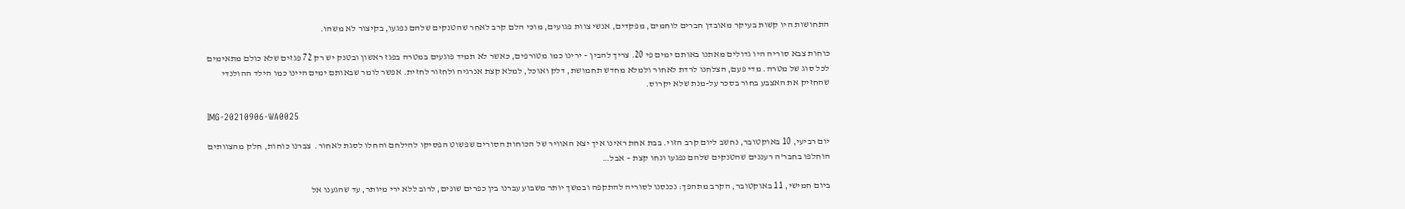התחושות היו קשות בעיקר מאובדן חברים לוחמים, מפקדים, אנשי צוות פגועים, מוכי הלם קרב לאחר שהטנקים שלהם נפגעו, בקיצור לא משהו.

כוחות צבא סוריה היו גדולים מאתנו באותם ימים פי 20. צריך להבין – ירינו כמו מטורפים, כאשר לא תמיד פוגעים במטרה בפגז ראשון ובטנק יש רק 72 פגזים שלא כולם מתאימים לכל סוג של מטרה. מדי פעם, הצלחנו לרדת לאחור ולמלא מחדש תחמושת, דלק ואוכל, למלא קצת אנרגיה ולחזור לחזית. אפשר לומר שבאותם ימים היינו כמו הילד ההולנדי שהחזיק את האצבע בחור בסכר על-מנת שלא יקרוס.

IMG-20210906-WA0025

יום רביעי, 10 באוקטובר, נחשב ליום קרב הזוי. בבת אחת ראינו איך יצא האוויר של הכוחות הסורים שפשוט הפסיקו להילחם והחלו לסגת לאחור.  צברנו כוחות, חלק מהצוותים הוחלפו בחבר'ה רעננים שהטנקים שלהם נפגעו ונחו קצת – אבל…

ביום חמישי, 11 באוקטובר, הקרב מתהפך: נכנסנו לסוריה להתקפה ובמשך יותר משבוע עברנו בין כפרים שונים, לרוב ללא ירי מיותר, עד שהגענו אל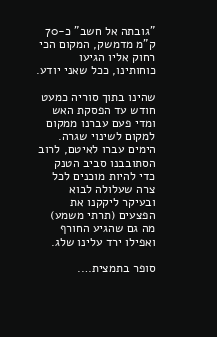"גובתה אל חשב" כ-70 ק"מ מדמשק, המקום הכי רחוק אליו הגיעו כוחותינו, ככל שאני יודע.

שהינו בתוך סוריה כמעט חודש עד הפסקת האש  ומדי פעם עברנו ממקום למקום לשינוי שגרה. הימים עברו לאיטם, לרוב הסתובבנו סביב הטנק כדי להיות מוכנים לכל צרה שעלולה לבוא ובעיקר ליקקנו את הפצעים (תרתי משמע) מה גם שהגיע החורף ואפילו ירד עלינו שלג.

סופר בתמצית….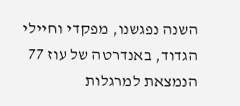השנה נפגשנו, מפקדי וחיילי הגדוד, באנדרטה של עוז 77 הנמצאת למרגלות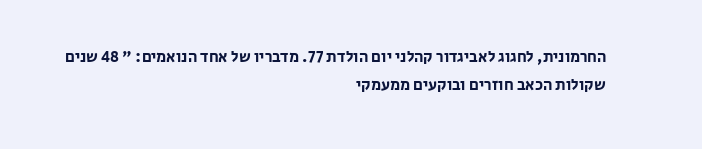החרמונית, לחגוג לאביגדור קהלני יום הולדת 77. מדבריו של אחד הנואמים: " 48 שנים שקולות הכאב חוזרים ובוקעים ממעמקי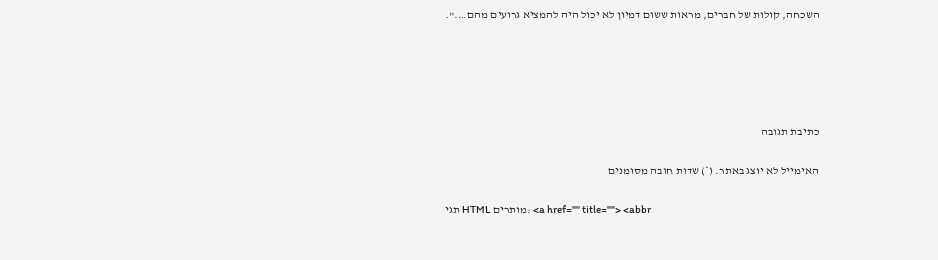השכחה, קולות של חברים, מראות ששום דמיון לא יכול היה להמציא גרועים מהם….".





כתיבת תגובה

האימייל לא יוצג באתר. (*) שדות חובה מסומנים

תגי HTML מותרים: <a href="" title=""> <abbr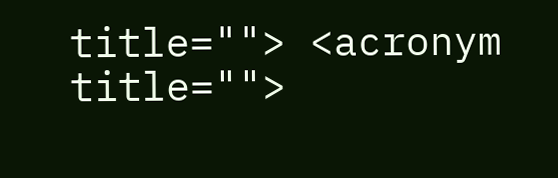title=""> <acronym title="">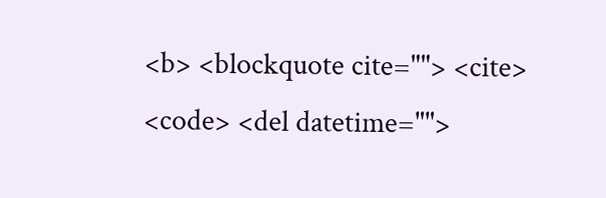<b> <blockquote cite=""> <cite> <code> <del datetime="">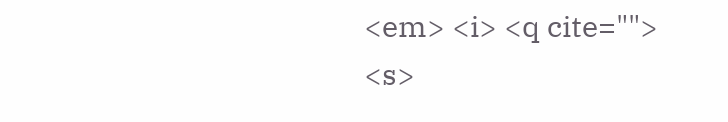<em> <i> <q cite=""> <s>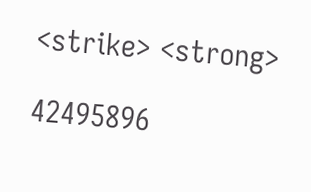<strike> <strong>

42495896